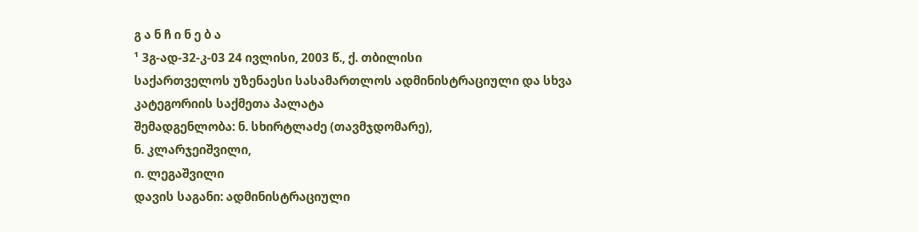გ ა ნ ჩ ი ნ ე ბ ა
¹ 3გ-ად-32-კ-03 24 ივლისი, 2003 წ., ქ. თბილისი
საქართველოს უზენაესი სასამართლოს ადმინისტრაციული და სხვა კატეგორიის საქმეთა პალატა
შემადგენლობა: ნ. სხირტლაძე (თავმჯდომარე),
ნ. კლარჯეიშვილი,
ი. ლეგაშვილი
დავის საგანი: ადმინისტრაციული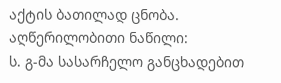აქტის ბათილად ცნობა.
აღწერილობითი ნაწილი:
ს. გ-მა სასარჩელო განცხადებით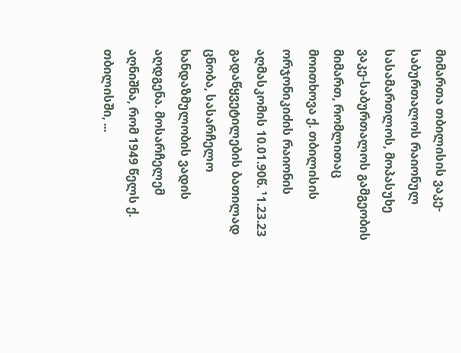მიმართა თბილისის ვაკე-საბურთალოს რაიონულ სასამართლოს, მოპასუხე ვაკე-საბურთალოს გამგეობის მიმართ, რომლითაც მოითხოვა ქ. თბილისის ორჯონიკიძის რაიონის აღმასკომის 10.01.90წ. ¹1.23.23 გადაწყვეტილების ბათილად ცნობა, სასარჩელო ხანდაზმულობის ვადის აღდგენა. მოსარჩელემ აღნიშნა, რომ 1949 წელს ქ. თბილისში, ...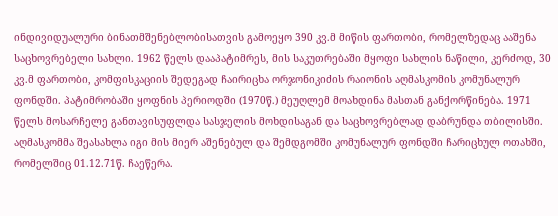ინდივიდუალური ბინათმშენებლობისათვის გამოეყო 390 კვ.მ მიწის ფართობი, რომელზედაც ააშენა საცხოვრებელი სახლი. 1962 წელს დააპატიმრეს, მის საკუთრებაში მყოფი სახლის ნაწილი, კერძოდ, 30 კვ.მ ფართობი, კომფისკაციის შედეგად ჩაირიცხა ორჯონიკიძის რაიონის აღმასკომის კომუნალურ ფონდში. პატიმრობაში ყოფნის პერიოდში (1970წ.) მეუღლემ მოახდინა მასთან განქორწინება. 1971 წელს მოსარჩელე განთავისუფლდა სასჯელის მოხდისაგან და საცხოვრებლად დაბრუნდა თბილისში. აღმასკომმა შეასახლა იგი მის მიერ აშენებულ და შემდგომში კომუნალურ ფონდში ჩარიცხულ ოთახში, რომელშიც 01.12.71წ. ჩაეწერა.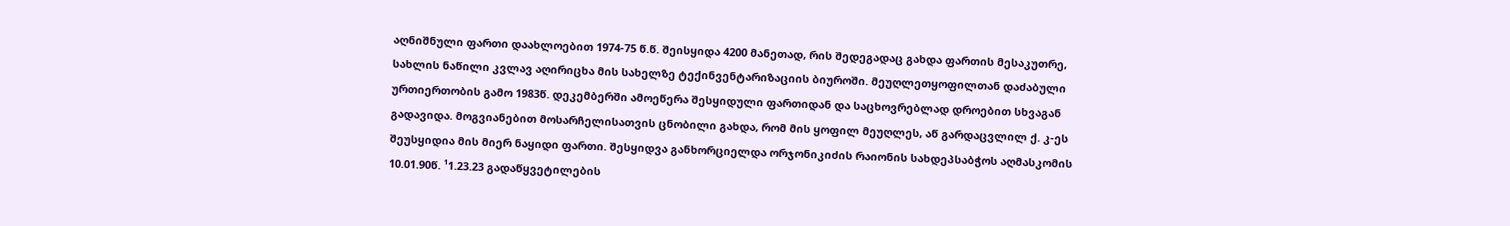აღნიშნული ფართი დაახლოებით 1974-75 წ.წ. შეისყიდა 4200 მანეთად, რის შედეგადაც გახდა ფართის მესაკუთრე, სახლის ნაწილი კვლავ აღირიცხა მის სახელზე ტექინვენტარიზაციის ბიუროში. მეუღლეთყოფილთან დაძაბული ურთიერთობის გამო 1983წ. დეკემბერში ამოეწერა შესყიდული ფართიდან და საცხოვრებლად დროებით სხვაგან გადავიდა. მოგვიანებით მოსარჩელისათვის ცნობილი გახდა, რომ მის ყოფილ მეუღლეს, აწ გარდაცვლილ ქ. კ-ეს შეუსყიდია მის მიერ ნაყიდი ფართი. შესყიდვა განხორციელდა ორჯონიკიძის რაიონის სახდეპსაბჭოს აღმასკომის 10.01.90წ. ¹1.23.23 გადაწყვეტილების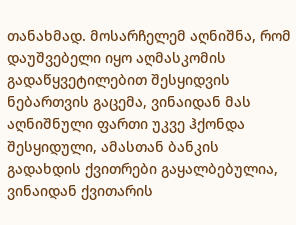თანახმად. მოსარჩელემ აღნიშნა, რომ დაუშვებელი იყო აღმასკომის გადაწყვეტილებით შესყიდვის ნებართვის გაცემა, ვინაიდან მას აღნიშნული ფართი უკვე ჰქონდა შესყიდული, ამასთან ბანკის გადახდის ქვითრები გაყალბებულია, ვინაიდან ქვითარის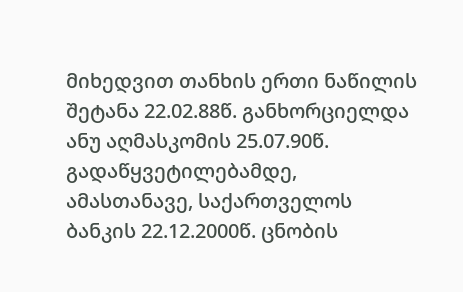მიხედვით თანხის ერთი ნაწილის შეტანა 22.02.88წ. განხორციელდა ანუ აღმასკომის 25.07.90წ. გადაწყვეტილებამდე, ამასთანავე, საქართველოს ბანკის 22.12.2000წ. ცნობის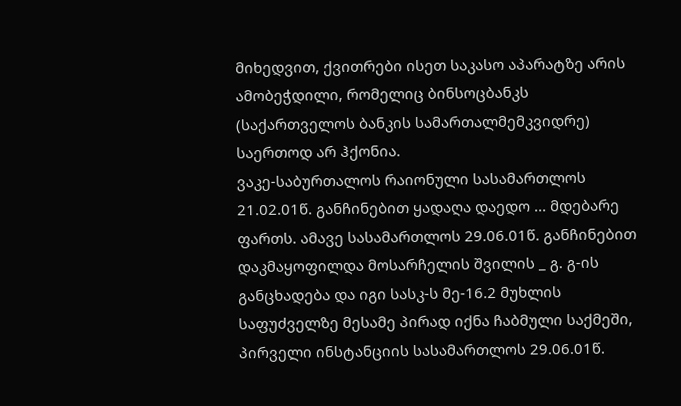მიხედვით, ქვითრები ისეთ საკასო აპარატზე არის ამობეჭდილი, რომელიც ბინსოცბანკს (საქართველოს ბანკის სამართალმემკვიდრე) საერთოდ არ ჰქონია.
ვაკე-საბურთალოს რაიონული სასამართლოს 21.02.01წ. განჩინებით ყადაღა დაედო ... მდებარე ფართს. ამავე სასამართლოს 29.06.01წ. განჩინებით დაკმაყოფილდა მოსარჩელის შვილის _ გ. გ-ის განცხადება და იგი სასკ-ს მე-16.2 მუხლის საფუძველზე მესამე პირად იქნა ჩაბმული საქმეში, პირველი ინსტანციის სასამართლოს 29.06.01წ.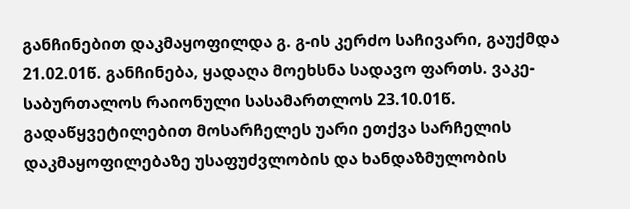განჩინებით დაკმაყოფილდა გ. გ-ის კერძო საჩივარი, გაუქმდა 21.02.01წ. განჩინება, ყადაღა მოეხსნა სადავო ფართს. ვაკე-საბურთალოს რაიონული სასამართლოს 23.10.01წ. გადაწყვეტილებით მოსარჩელეს უარი ეთქვა სარჩელის დაკმაყოფილებაზე უსაფუძვლობის და ხანდაზმულობის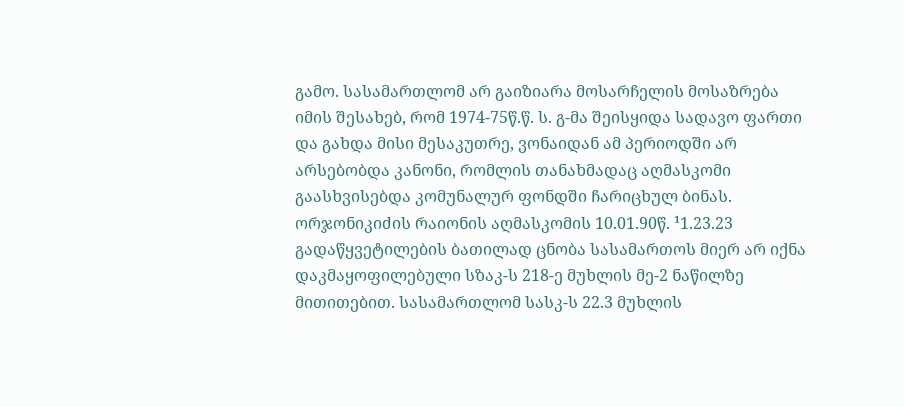გამო. სასამართლომ არ გაიზიარა მოსარჩელის მოსაზრება იმის შესახებ, რომ 1974-75წ.წ. ს. გ-მა შეისყიდა სადავო ფართი და გახდა მისი მესაკუთრე, ვონაიდან ამ პერიოდში არ არსებობდა კანონი, რომლის თანახმადაც აღმასკომი გაასხვისებდა კომუნალურ ფონდში ჩარიცხულ ბინას. ორჯონიკიძის რაიონის აღმასკომის 10.01.90წ. ¹1.23.23 გადაწყვეტილების ბათილად ცნობა სასამართოს მიერ არ იქნა დაკმაყოფილებული სზაკ-ს 218-ე მუხლის მე-2 ნაწილზე მითითებით. სასამართლომ სასკ-ს 22.3 მუხლის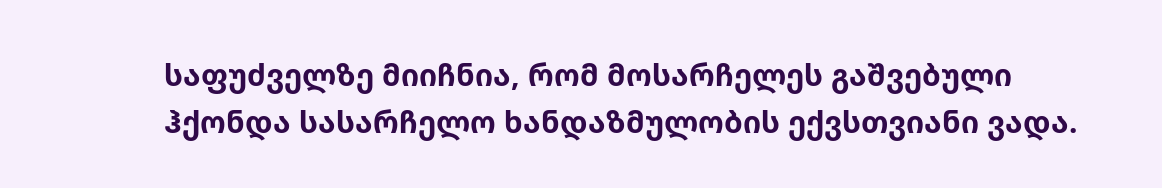საფუძველზე მიიჩნია, რომ მოსარჩელეს გაშვებული ჰქონდა სასარჩელო ხანდაზმულობის ექვსთვიანი ვადა.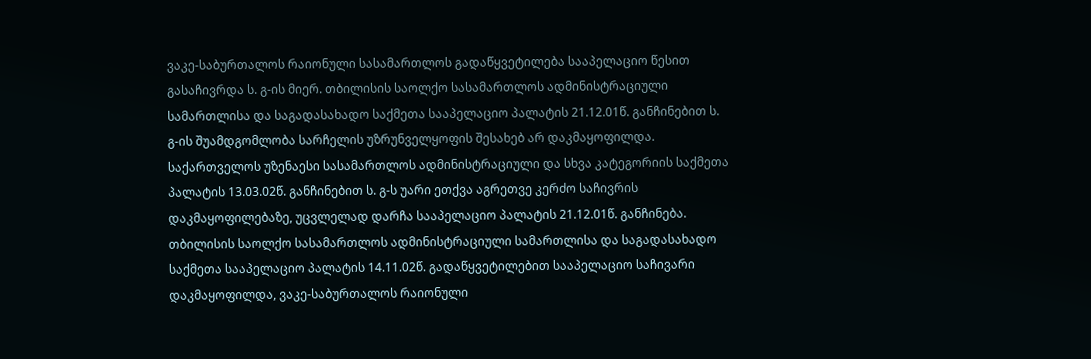ვაკე-საბურთალოს რაიონული სასამართლოს გადაწყვეტილება სააპელაციო წესით გასაჩივრდა ს. გ-ის მიერ. თბილისის საოლქო სასამართლოს ადმინისტრაციული სამართლისა და საგადასახადო საქმეთა სააპელაციო პალატის 21.12.01წ. განჩინებით ს. გ-ის შუამდგომლობა სარჩელის უზრუნველყოფის შესახებ არ დაკმაყოფილდა. საქართველოს უზენაესი სასამართლოს ადმინისტრაციული და სხვა კატეგორიის საქმეთა პალატის 13.03.02წ. განჩინებით ს. გ-ს უარი ეთქვა აგრეთვე კერძო საჩივრის დაკმაყოფილებაზე, უცვლელად დარჩა სააპელაციო პალატის 21.12.01წ. განჩინება.
თბილისის საოლქო სასამართლოს ადმინისტრაციული სამართლისა და საგადასახადო საქმეთა სააპელაციო პალატის 14.11.02წ. გადაწყვეტილებით სააპელაციო საჩივარი დაკმაყოფილდა, ვაკე-საბურთალოს რაიონული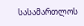სასამართლოს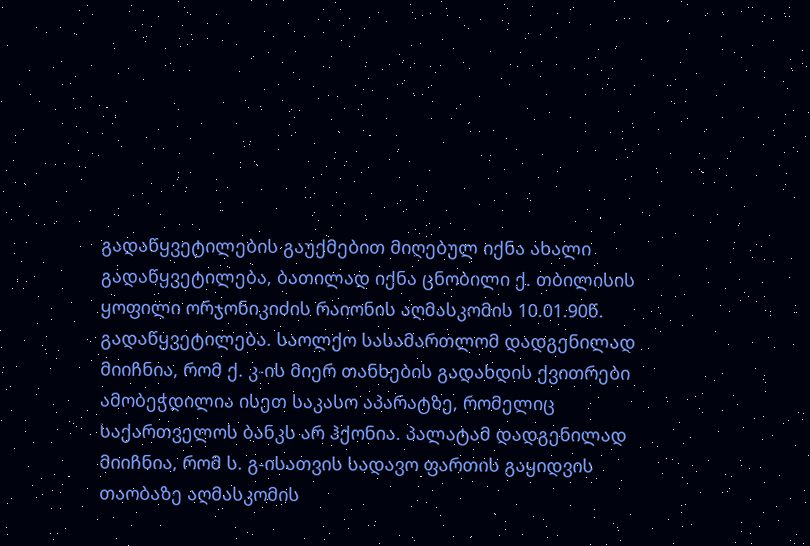გადაწყვეტილების გაუქმებით მიღებულ იქნა ახალი გადაწყვეტილება, ბათილად იქნა ცნობილი ქ. თბილისის ყოფილი ორჯონიკიძის რაიონის აღმასკომის 10.01.90წ. გადაწყვეტილება. საოლქო სასამართლომ დადგენილად მიიჩნია, რომ ქ. კ-ის მიერ თანხების გადახდის ქვითრები ამობეჭდილია ისეთ საკასო აპარატზე, რომელიც საქართველოს ბანკს არ ჰქონია. პალატამ დადგენილად მიიჩნია, რომ ს. გ-ისათვის სადავო ფართის გაყიდვის თაობაზე აღმასკომის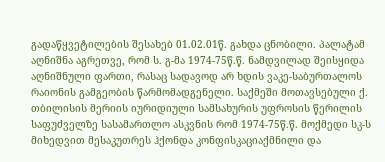გადაწყვეტილების შესახებ 01.02.01წ. გახდა ცნობილი. პალატამ აღნიშნა აგრეთვე, რომ ს. გ-მა 1974-75წ.წ. ნამდვილად შეისყიდა აღნიშნული ფართი, რასაც სადავოდ არ ხდის ვაკე-საბურთალოს რაიონის გამგეობის წარმომადგენელი. საქმეში მოთავსებული ქ. თბილისის მერიის იურიდიული სამსახურის უფროსის წერილის საფუძველზე სასამართლო ასკვნის რომ 1974-75წ.წ. მოქმედი სკ-ს მიხედვით მესაკუთრეს ჰქონდა კონფისკაციაქმნილი და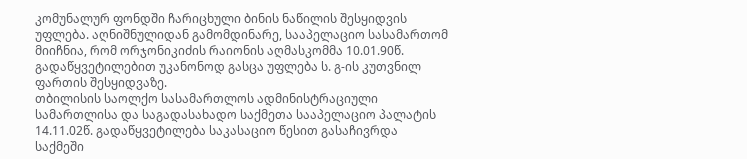კომუნალურ ფონდში ჩარიცხული ბინის ნაწილის შესყიდვის უფლება. აღნიშნულიდან გამომდინარე, სააპელაციო სასამართომ მიიჩნია, რომ ორჯონიკიძის რაიონის აღმასკომმა 10.01.90წ. გადაწყვეტილებით უკანონოდ გასცა უფლება ს. გ-ის კუთვნილ ფართის შესყიდვაზე.
თბილისის საოლქო სასამართლოს ადმინისტრაციული სამართლისა და საგადასახადო საქმეთა სააპელაციო პალატის 14.11.02წ. გადაწყვეტილება საკასაციო წესით გასაჩივრდა საქმეში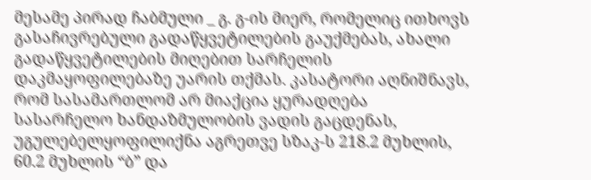მესამე პირად ჩაბმული _ გ. გ-ის მიერ, რომელიც ითხოვს გასაჩივრებული გადაწყვეტილების გაუქმებას, ახალი გადაწყვეტილების მიღებით სარჩელის დაკმაყოფილებაზე უარის თქმას. კასატორი აღნიშნავს, რომ სასამართლომ არ მიაქცია ყურადღება სასარჩელო ხანდაზმულობის ვადის გაცდენას, უგულებელყოფილიქნა აგრეთვე სზაკ-ს 218.2 მუხლის, 60.2 მუხლის “ბ” და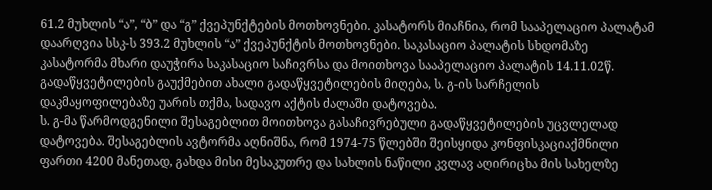61.2 მუხლის “ა”, “ბ” და “გ” ქვეპუნქტების მოთხოვნები. კასატორს მიაჩნია, რომ სააპელაციო პალატამ დაარღვია სსკ-ს 393.2 მუხლის “ა” ქვეპუნქტის მოთხოვნები. საკასაციო პალატის სხდომაზე კასატორმა მხარი დაუჭირა საკასაციო საჩივრსა და მოითხოვა სააპელაციო პალატის 14.11.02წ. გადაწყვეტილების გაუქმებით ახალი გადაწყვეტილების მიღება, ს. გ-ის სარჩელის დაკმაყოფილებაზე უარის თქმა, სადავო აქტის ძალაში დატოვება.
ს. გ-მა წარმოდგენილი შესაგებლით მოითხოვა გასაჩივრებული გადაწყვეტილების უცვლელად დატოვება. შესაგებლის ავტორმა აღნიშნა, რომ 1974-75 წლებში შეისყიდა კონფისკაციაქმნილი ფართი 4200 მანეთად, გახდა მისი მესაკუთრე და სახლის ნაწილი კვლავ აღირიცხა მის სახელზე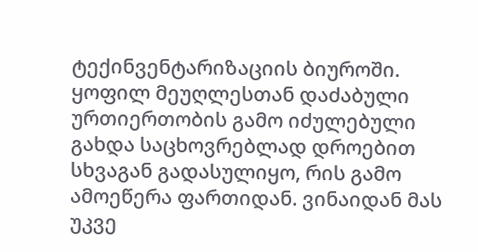ტექინვენტარიზაციის ბიუროში. ყოფილ მეუღლესთან დაძაბული ურთიერთობის გამო იძულებული გახდა საცხოვრებლად დროებით სხვაგან გადასულიყო, რის გამო ამოეწერა ფართიდან. ვინაიდან მას უკვე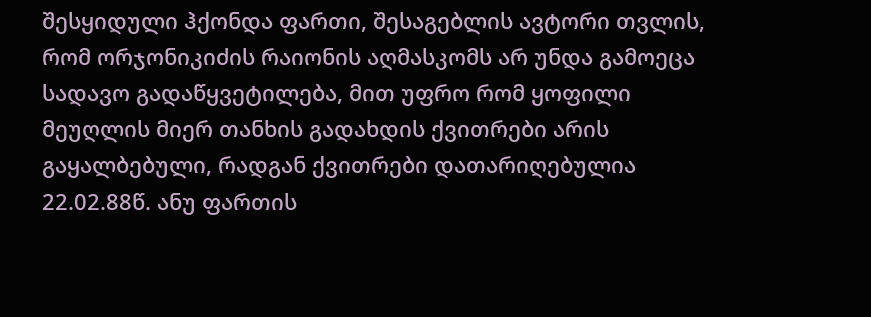შესყიდული ჰქონდა ფართი, შესაგებლის ავტორი თვლის, რომ ორჯონიკიძის რაიონის აღმასკომს არ უნდა გამოეცა სადავო გადაწყვეტილება, მით უფრო რომ ყოფილი მეუღლის მიერ თანხის გადახდის ქვითრები არის გაყალბებული, რადგან ქვითრები დათარიღებულია 22.02.88წ. ანუ ფართის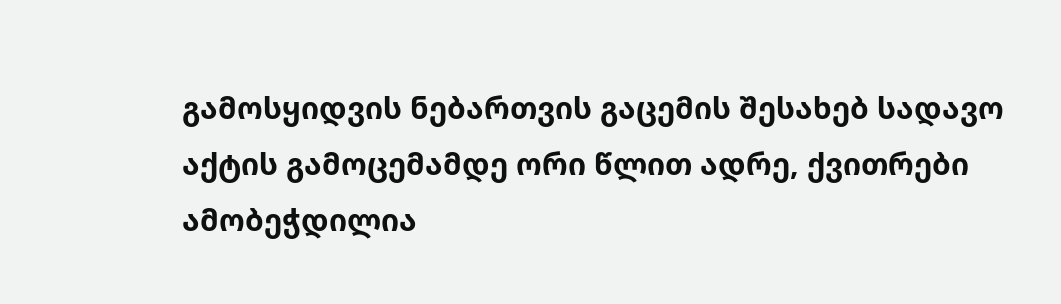გამოსყიდვის ნებართვის გაცემის შესახებ სადავო აქტის გამოცემამდე ორი წლით ადრე, ქვითრები ამობეჭდილია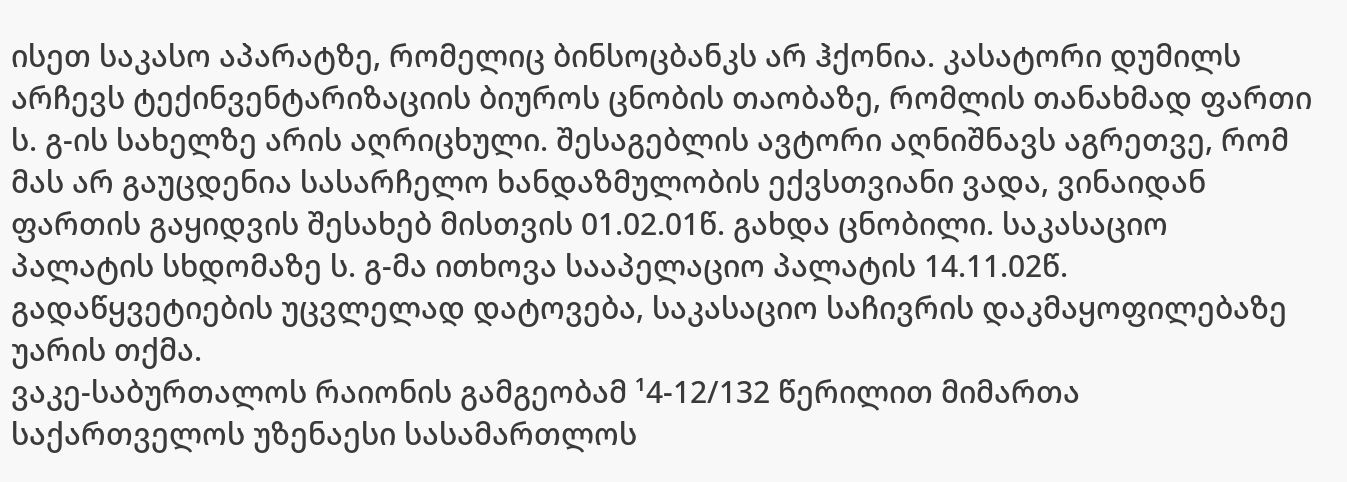ისეთ საკასო აპარატზე, რომელიც ბინსოცბანკს არ ჰქონია. კასატორი დუმილს არჩევს ტექინვენტარიზაციის ბიუროს ცნობის თაობაზე, რომლის თანახმად ფართი ს. გ-ის სახელზე არის აღრიცხული. შესაგებლის ავტორი აღნიშნავს აგრეთვე, რომ მას არ გაუცდენია სასარჩელო ხანდაზმულობის ექვსთვიანი ვადა, ვინაიდან ფართის გაყიდვის შესახებ მისთვის 01.02.01წ. გახდა ცნობილი. საკასაციო პალატის სხდომაზე ს. გ-მა ითხოვა სააპელაციო პალატის 14.11.02წ. გადაწყვეტიების უცვლელად დატოვება, საკასაციო საჩივრის დაკმაყოფილებაზე უარის თქმა.
ვაკე-საბურთალოს რაიონის გამგეობამ ¹4-12/132 წერილით მიმართა საქართველოს უზენაესი სასამართლოს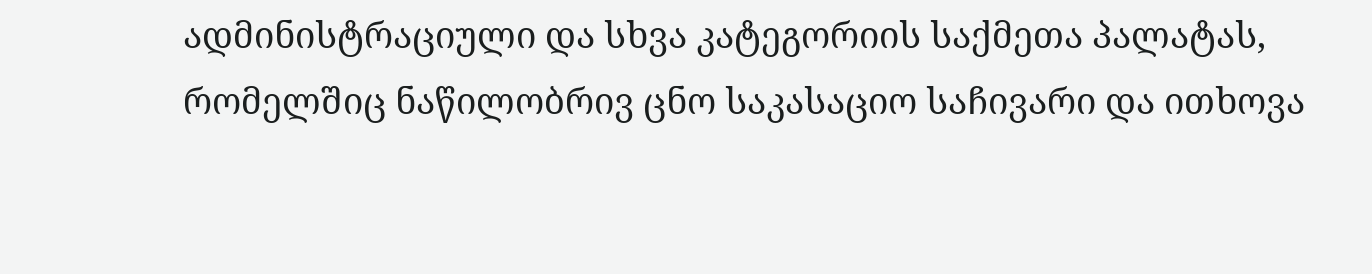ადმინისტრაციული და სხვა კატეგორიის საქმეთა პალატას, რომელშიც ნაწილობრივ ცნო საკასაციო საჩივარი და ითხოვა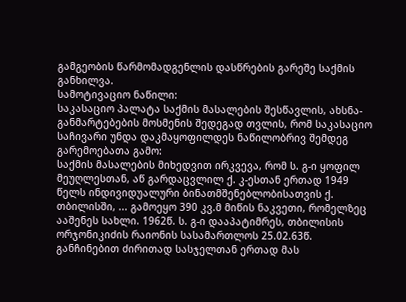გამგეობის წარმომადგენლის დასწრების გარეშე საქმის განხილვა.
სამოტივაციო ნაწილი:
საკასაციო პალატა საქმის მასალების შესწავლის, ახსნა-განმარტებების მოსმენის შედეგად თვლის, რომ საკასაციო საჩივარი უნდა დაკმაყოფილდეს ნაწილობრივ შემდეგ გარემოებათა გამო:
საქმის მასალების მიხედვით ირკვევა, რომ ს. გ-ი ყოფილ მეუღლესთან, აწ გარდაცვლილ ქ. კ-ესთან ერთად 1949 წელს ინდივიდუალური ბინათმშენებლობისათვის ქ. თბილისში, ... გამოეყო 390 კვ.მ მიწის ნაკვეთი, რომელზეც ააშენეს სახლი. 1962წ. ს. გ-ი დააპატიმრეს, თბილისის ორჯონიკიძის რაიონის სასამართლოს 25.02.63წ. განჩინებით ძირითად სასჯელთან ერთად მას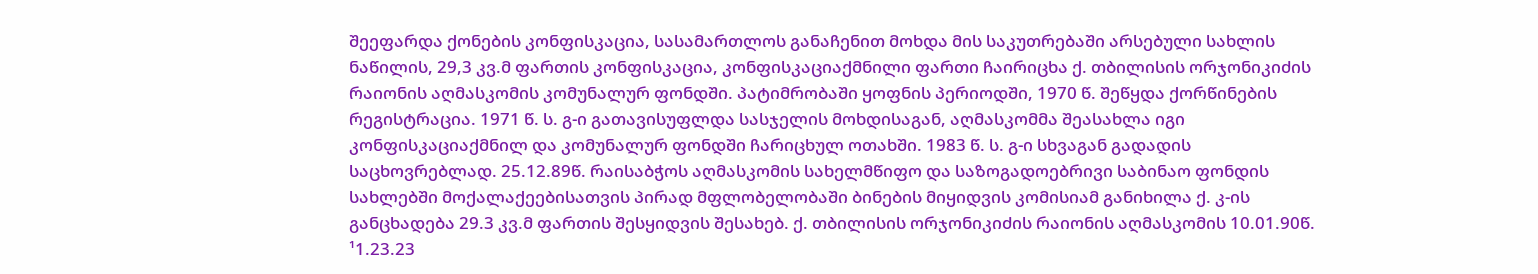შეეფარდა ქონების კონფისკაცია, სასამართლოს განაჩენით მოხდა მის საკუთრებაში არსებული სახლის ნაწილის, 29,3 კვ.მ ფართის კონფისკაცია, კონფისკაციაქმნილი ფართი ჩაირიცხა ქ. თბილისის ორჯონიკიძის რაიონის აღმასკომის კომუნალურ ფონდში. პატიმრობაში ყოფნის პერიოდში, 1970 წ. შეწყდა ქორწინების რეგისტრაცია. 1971 წ. ს. გ-ი გათავისუფლდა სასჯელის მოხდისაგან, აღმასკომმა შეასახლა იგი კონფისკაციაქმნილ და კომუნალურ ფონდში ჩარიცხულ ოთახში. 1983 წ. ს. გ-ი სხვაგან გადადის საცხოვრებლად. 25.12.89წ. რაისაბჭოს აღმასკომის სახელმწიფო და საზოგადოებრივი საბინაო ფონდის სახლებში მოქალაქეებისათვის პირად მფლობელობაში ბინების მიყიდვის კომისიამ განიხილა ქ. კ-ის განცხადება 29.3 კვ.მ ფართის შესყიდვის შესახებ. ქ. თბილისის ორჯონიკიძის რაიონის აღმასკომის 10.01.90წ. ¹1.23.23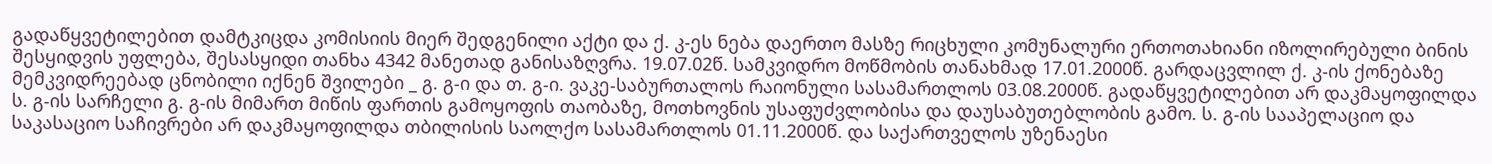გადაწყვეტილებით დამტკიცდა კომისიის მიერ შედგენილი აქტი და ქ. კ-ეს ნება დაერთო მასზე რიცხული კომუნალური ერთოთახიანი იზოლირებული ბინის შესყიდვის უფლება, შესასყიდი თანხა 4342 მანეთად განისაზღვრა. 19.07.02წ. სამკვიდრო მოწმობის თანახმად 17.01.2000წ. გარდაცვლილ ქ. კ-ის ქონებაზე მემკვიდრეებად ცნობილი იქნენ შვილები _ გ. გ-ი და თ. გ-ი. ვაკე-საბურთალოს რაიონული სასამართლოს 03.08.2000წ. გადაწყვეტილებით არ დაკმაყოფილდა ს. გ-ის სარჩელი გ. გ-ის მიმართ მიწის ფართის გამოყოფის თაობაზე, მოთხოვნის უსაფუძვლობისა და დაუსაბუთებლობის გამო. ს. გ-ის სააპელაციო და საკასაციო საჩივრები არ დაკმაყოფილდა თბილისის საოლქო სასამართლოს 01.11.2000წ. და საქართველოს უზენაესი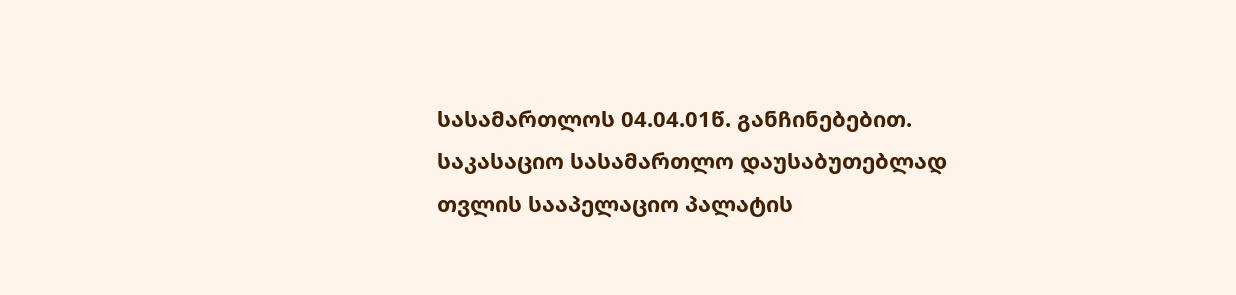სასამართლოს 04.04.01წ. განჩინებებით.
საკასაციო სასამართლო დაუსაბუთებლად თვლის სააპელაციო პალატის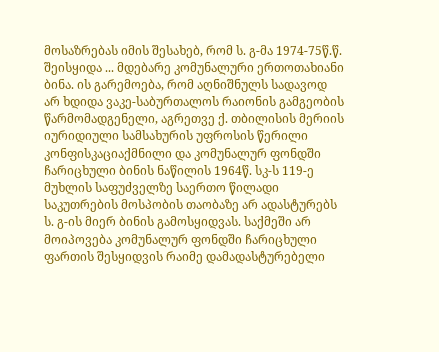მოსაზრებას იმის შესახებ, რომ ს. გ-მა 1974-75წ.წ. შეისყიდა ... მდებარე კომუნალური ერთოთახიანი ბინა. ის გარემოება, რომ აღნიშნულს სადავოდ არ ხდიდა ვაკე-საბურთალოს რაიონის გამგეობის წარმომადგენელი, აგრეთვე ქ. თბილისის მერიის იურიდიული სამსახურის უფროსის წერილი კონფისკაციაქმნილი და კომუნალურ ფონდში ჩარიცხული ბინის ნაწილის 1964წ. სკ-ს 119-ე მუხლის საფუძველზე საერთო წილადი საკუთრების მოსპობის თაობაზე არ ადასტურებს ს. გ-ის მიერ ბინის გამოსყიდვას. საქმეში არ მოიპოვება კომუნალურ ფონდში ჩარიცხული ფართის შესყიდვის რაიმე დამადასტურებელი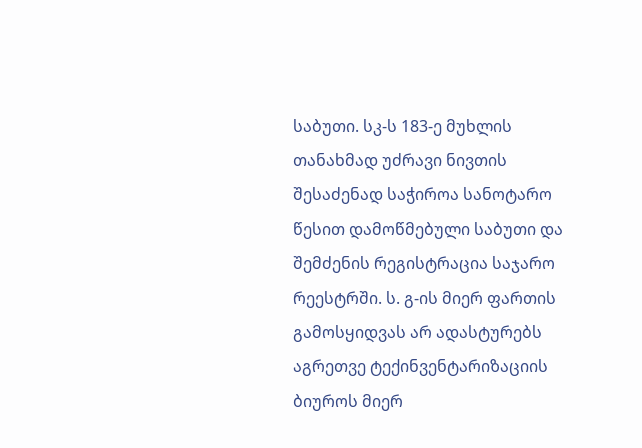საბუთი. სკ-ს 183-ე მუხლის თანახმად უძრავი ნივთის შესაძენად საჭიროა სანოტარო წესით დამოწმებული საბუთი და შემძენის რეგისტრაცია საჯარო რეესტრში. ს. გ-ის მიერ ფართის გამოსყიდვას არ ადასტურებს აგრეთვე ტექინვენტარიზაციის ბიუროს მიერ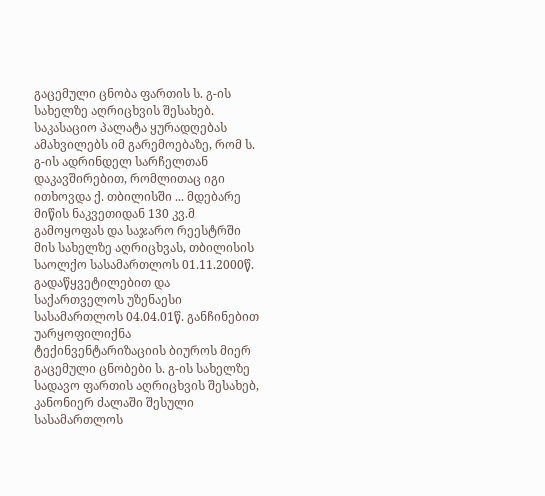გაცემული ცნობა ფართის ს. გ-ის სახელზე აღრიცხვის შესახებ. საკასაციო პალატა ყურადღებას ამახვილებს იმ გარემოებაზე, რომ ს. გ-ის ადრინდელ სარჩელთან დაკავშირებით, რომლითაც იგი ითხოვდა ქ. თბილისში ... მდებარე მიწის ნაკვეთიდან 130 კვ.მ გამოყოფას და საჯარო რეესტრში მის სახელზე აღრიცხვას, თბილისის საოლქო სასამართლოს 01.11.2000წ. გადაწყვეტილებით და საქართველოს უზენაესი სასამართლოს 04.04.01წ. განჩინებით უარყოფილიქნა ტექინვენტარიზაციის ბიუროს მიერ გაცემული ცნობები ს. გ-ის სახელზე სადავო ფართის აღრიცხვის შესახებ, კანონიერ ძალაში შესული სასამართლოს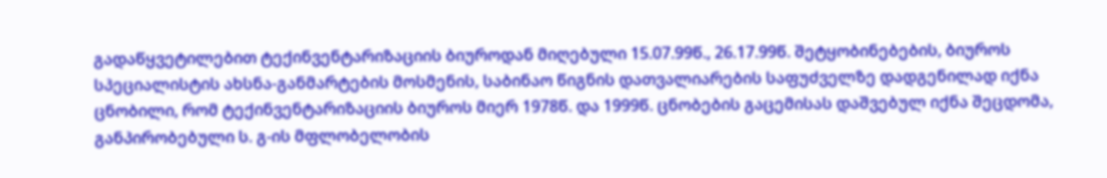გადაწყვეტილებით ტექინვენტარიზაციის ბიუროდან მიღებული 15.07.99წ., 26.17.99წ. შეტყობინებების, ბიუროს სპეციალისტის ახსნა-განმარტების მოსმენის, საბინაო წიგნის დათვალიარების საფუძველზე დადგენილად იქნა ცნობილი, რომ ტექინვენტარიზაციის ბიუროს მიერ 1978წ. და 1999წ. ცნობების გაცემისას დაშვებულ იქნა შეცდომა, განპირობებული ს. გ-ის მფლობელობის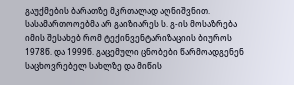გაუქმების ბარათზე მკრთალად აღნიშვნით. სასამართოოებმა არ გაიზიარეს ს. გ-ის მოსაზრება იმის შესახებ რომ ტექინვენტარიზაციის ბიუროს 1978წ. და 1999წ. გაცემული ცნობები წარმოადგენენ საცხოვრებელ სახლზე და მიწის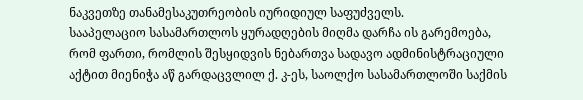ნაკვეთზე თანამესაკუთრეობის იურიდიულ საფუძველს.
სააპელაციო სასამართლოს ყურადღების მიღმა დარჩა ის გარემოება, რომ ფართი, რომლის შესყიდვის ნებართვა სადავო ადმინისტრაციული აქტით მიენიჭა აწ გარდაცვლილ ქ. კ-ეს, საოლქო სასამართლოში საქმის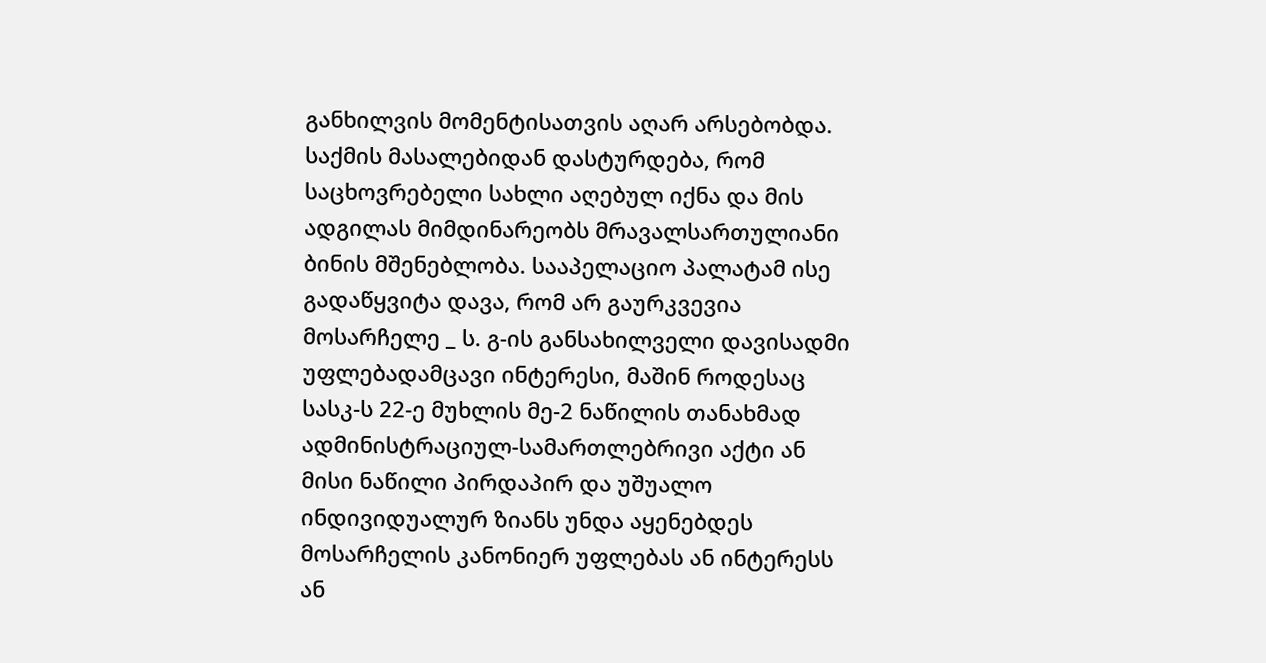განხილვის მომენტისათვის აღარ არსებობდა. საქმის მასალებიდან დასტურდება, რომ საცხოვრებელი სახლი აღებულ იქნა და მის ადგილას მიმდინარეობს მრავალსართულიანი ბინის მშენებლობა. სააპელაციო პალატამ ისე გადაწყვიტა დავა, რომ არ გაურკვევია მოსარჩელე _ ს. გ-ის განსახილველი დავისადმი უფლებადამცავი ინტერესი, მაშინ როდესაც სასკ-ს 22-ე მუხლის მე-2 ნაწილის თანახმად ადმინისტრაციულ-სამართლებრივი აქტი ან მისი ნაწილი პირდაპირ და უშუალო ინდივიდუალურ ზიანს უნდა აყენებდეს მოსარჩელის კანონიერ უფლებას ან ინტერესს ან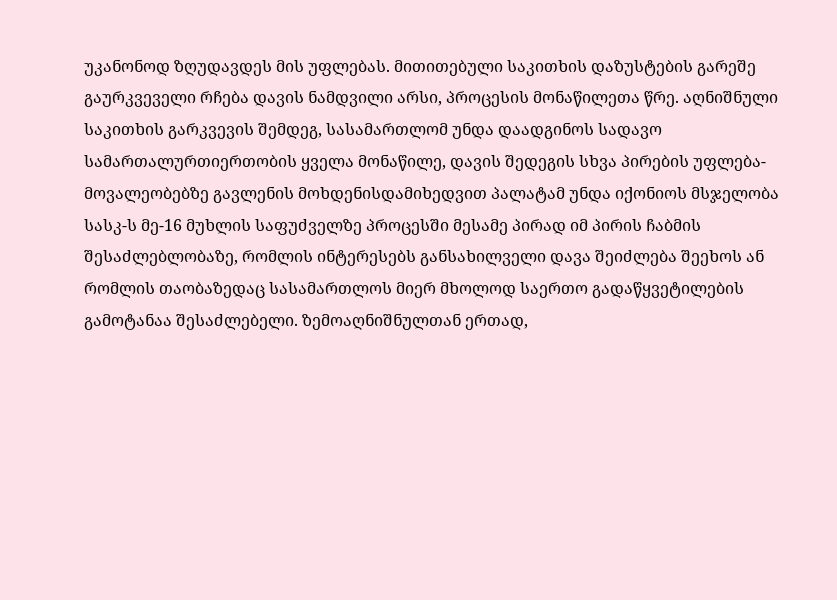უკანონოდ ზღუდავდეს მის უფლებას. მითითებული საკითხის დაზუსტების გარეშე გაურკვეველი რჩება დავის ნამდვილი არსი, პროცესის მონაწილეთა წრე. აღნიშნული საკითხის გარკვევის შემდეგ, სასამართლომ უნდა დაადგინოს სადავო სამართალურთიერთობის ყველა მონაწილე, დავის შედეგის სხვა პირების უფლება-მოვალეობებზე გავლენის მოხდენისდამიხედვით პალატამ უნდა იქონიოს მსჯელობა სასკ-ს მე-16 მუხლის საფუძველზე პროცესში მესამე პირად იმ პირის ჩაბმის შესაძლებლობაზე, რომლის ინტერესებს განსახილველი დავა შეიძლება შეეხოს ან რომლის თაობაზედაც სასამართლოს მიერ მხოლოდ საერთო გადაწყვეტილების გამოტანაა შესაძლებელი. ზემოაღნიშნულთან ერთად,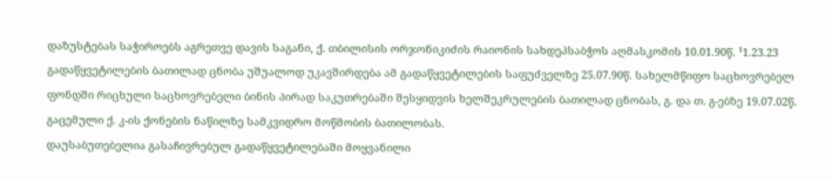დაზუსტებას საჭიროებს აგრეთვე დავის საგანი, ქ. თბილისის ორჯონიკიძის რაიონის სახდეპსაბჭოს აღმასკომის 10.01.90წ. ¹1.23.23 გადაწყვეტილების ბათილად ცნობა უშუალოდ უკავშირდება ამ გადაწყვეტილების საფუძველზე 25.07.90წ. სახელმწიფო საცხოვრებელ ფონდში რიცხული საცხოვრებელი ბინის პირად საკუთრებაში შესყიდვის ხელშეკრულების ბათილად ცნობას, გ. და თ. გ-ებზე 19.07.02წ. გაცემული ქ. კ-ის ქონების ნაწილზე სამკვიდრო მოწმობის ბათილობას.
დაუსაბუთებელია გასაჩივრებულ გადაწყვეტილებაში მოყვანილი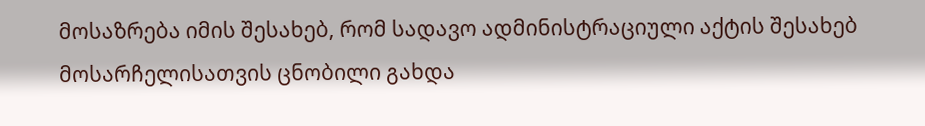მოსაზრება იმის შესახებ, რომ სადავო ადმინისტრაციული აქტის შესახებ მოსარჩელისათვის ცნობილი გახდა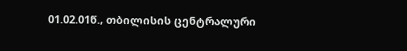01.02.01წ., თბილისის ცენტრალური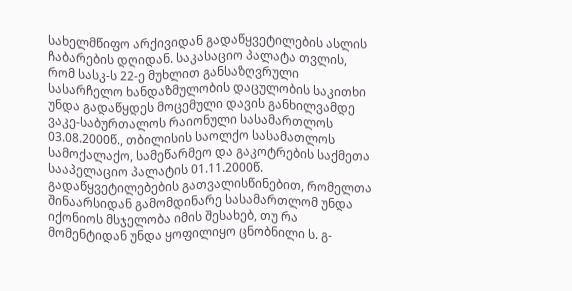სახელმწიფო არქივიდან გადაწყვეტილების ასლის ჩაბარების დღიდან. საკასაციო პალატა თვლის, რომ სასკ-ს 22-ე მუხლით განსაზღვრული სასარჩელო ხანდაზმულობის დაცულობის საკითხი უნდა გადაწყდეს მოცემული დავის განხილვამდე ვაკე-საბურთალოს რაიონული სასამართლოს 03.08.2000წ., თბილისის საოლქო სასამათლოს სამოქალაქო, სამეწარმეო და გაკოტრების საქმეთა სააპელაციო პალატის 01.11.2000წ. გადაწყვეტილებების გათვალისწინებით, რომელთა შინაარსიდან გამომდინარე სასამართლომ უნდა იქონიოს მსჯელობა იმის შესახებ, თუ რა მომენტიდან უნდა ყოფილიყო ცნობნილი ს. გ-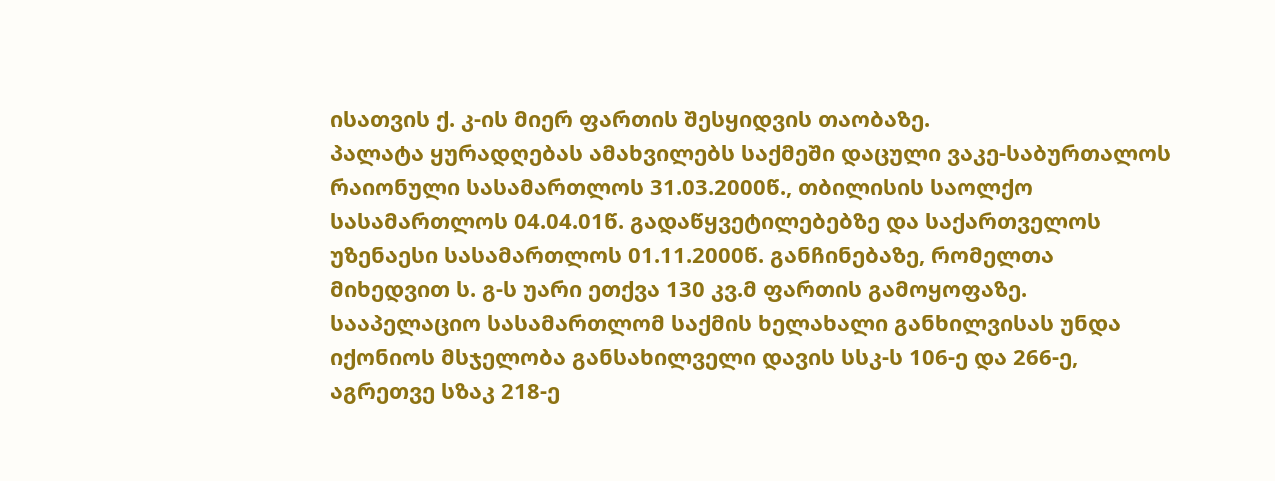ისათვის ქ. კ-ის მიერ ფართის შესყიდვის თაობაზე.
პალატა ყურადღებას ამახვილებს საქმეში დაცული ვაკე-საბურთალოს რაიონული სასამართლოს 31.03.2000წ., თბილისის საოლქო სასამართლოს 04.04.01წ. გადაწყვეტილებებზე და საქართველოს უზენაესი სასამართლოს 01.11.2000წ. განჩინებაზე, რომელთა მიხედვით ს. გ-ს უარი ეთქვა 130 კვ.მ ფართის გამოყოფაზე. სააპელაციო სასამართლომ საქმის ხელახალი განხილვისას უნდა იქონიოს მსჯელობა განსახილველი დავის სსკ-ს 106-ე და 266-ე, აგრეთვე სზაკ 218-ე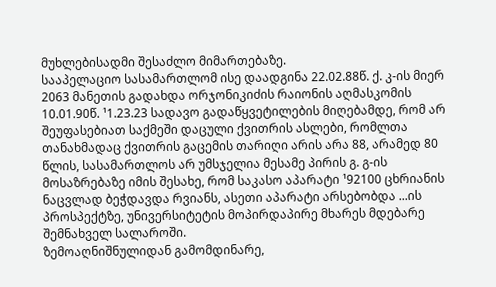მუხლებისადმი შესაძლო მიმართებაზე.
სააპელაციო სასამართლომ ისე დაადგინა 22.02.88წ. ქ. კ-ის მიერ 2063 მანეთის გადახდა ორჯონიკიძის რაიონის აღმასკომის 10.01.90წ. ¹1.23.23 სადავო გადაწყვეტილების მიღებამდე, რომ არ შეუფასებიათ საქმეში დაცული ქვითრის ასლები, რომლთა თანახმადაც ქვითრის გაცემის თარიღი არის არა 88, არამედ 80 წლის, სასამართლოს არ უმსჯელია მესამე პირის გ. გ-ის მოსაზრებაზე იმის შესახე, რომ საკასო აპარატი ¹92100 ცხრიანის ნაცვლად ბეჭდავდა რვიანს, ასეთი აპარატი არსებობდა ...ის პროსპექტზე, უნივერსიტეტის მოპირდაპირე მხარეს მდებარე შემნახველ სალაროში.
ზემოაღნიშნულიდან გამომდინარე,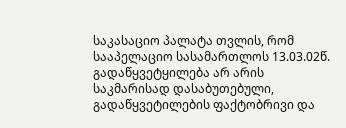საკასაციო პალატა თვლის, რომ სააპელაციო სასამართლოს 13.03.02წ. გადაწყვეტყილება არ არის საკმარისად დასაბუთებული, გადაწყვეტილების ფაქტობრივი და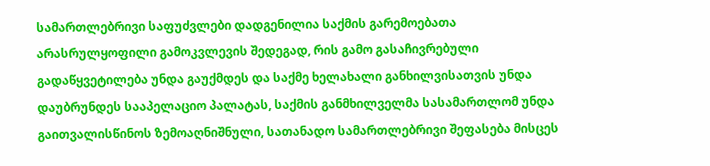სამართლებრივი საფუძვლები დადგენილია საქმის გარემოებათა არასრულყოფილი გამოკვლევის შედეგად, რის გამო გასაჩივრებული გადაწყვეტილება უნდა გაუქმდეს და საქმე ხელახალი განხილვისათვის უნდა დაუბრუნდეს სააპელაციო პალატას, საქმის განმხილველმა სასამართლომ უნდა გაითვალისწინოს ზემოაღნიშნული, სათანადო სამართლებრივი შეფასება მისცეს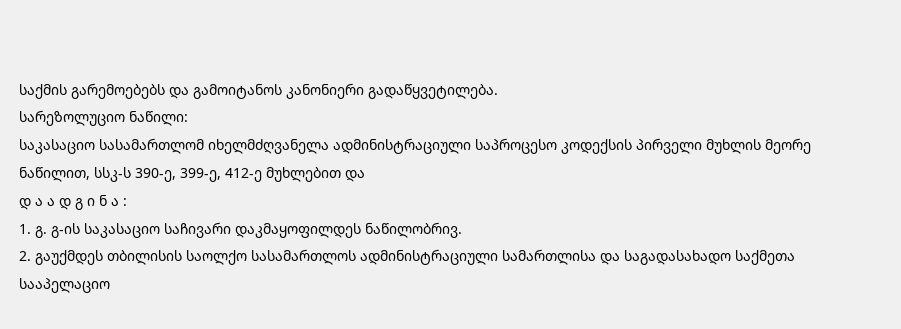საქმის გარემოებებს და გამოიტანოს კანონიერი გადაწყვეტილება.
სარეზოლუციო ნაწილი:
საკასაციო სასამართლომ იხელმძღვანელა ადმინისტრაციული საპროცესო კოდექსის პირველი მუხლის მეორე ნაწილით, სსკ-ს 390-ე, 399-ე, 412-ე მუხლებით და
დ ა ა დ გ ი ნ ა :
1. გ. გ-ის საკასაციო საჩივარი დაკმაყოფილდეს ნაწილობრივ.
2. გაუქმდეს თბილისის საოლქო სასამართლოს ადმინისტრაციული სამართლისა და საგადასახადო საქმეთა სააპელაციო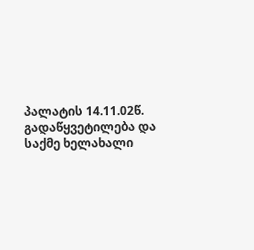პალატის 14.11.02წ. გადაწყვეტილება და საქმე ხელახალი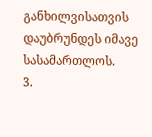განხილვისათვის დაუბრუნდეს იმავე სასამართლოს.
3.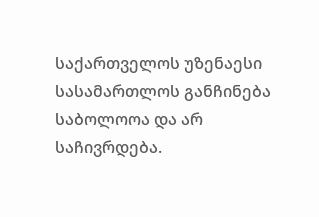საქართველოს უზენაესი სასამართლოს განჩინება საბოლოოა და არ საჩივრდება.